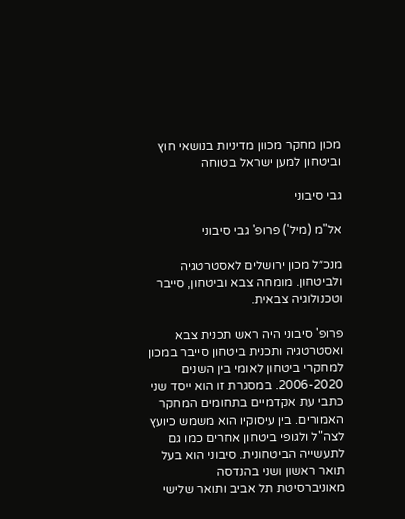מכון מחקר מכוון מדיניות בנושאי חוץ וביטחון למען ישראל בטוחה

גבי סיבוני

אל"מ (מיל') פרופ' גבי סיבוני

מנכ״ל מכון ירושלים לאסטרטגיה ולביטחון. מומחה צבא וביטחון, סייבר וטכנולוגיה צבאית.

פרופ' סיבוני היה ראש תכנית צבא ואסטרטגיה ותכנית ביטחון סייבר במכון למחקרי ביטחון לאומי בין השנים 2006-2020. במסגרת זו הוא ייסד שני כתבי עת אקדמיים בתחומים המחקר האמורים. בין עיסוקיו הוא משמש כיועץ לצה"ל ולגופי ביטחון אחרים כמו גם לתעשייה הביטחונית. סיבוני הוא בעל תואר ראשון ושני בהנדסה מאוניברסיטת תל אביב ותואר שלישי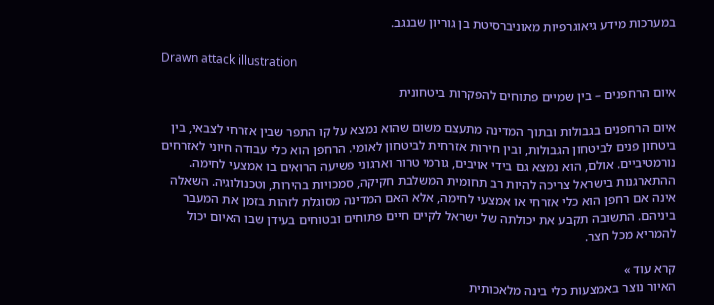במערכות מידע גיאוגרפיות מאוניברסיטת בן גוריון שבנגב.

Drawn attack illustration

איום הרחפנים – בין שמיים פתוחים להפקרות ביטחונית

איום הרחפנים בגבולות ובתוך המדינה מתעצם משום שהוא נמצא על קו התפר שבין אזרחי לצבאי, בין ביטחון פנים לביטחון הגבולות, ובין חירות אזרחית לביטחון לאומי. הרחפן הוא כלי עבודה חיוני לאזרחים נורמטיביים. אולם, הוא נמצא גם בידי אויבים, גורמי טרור וארגוני פשיעה הרואים בו אמצעי לחימה. ההתארגנות בישראל צריכה להיות רב תחומית המשלבת חקיקה, סמכויות בהירות, וטכנולוגיה. השאלה אינה אם רחפן הוא כלי אזרחי או אמצעי לחימה, אלא האם המדינה מסוגלת לזהות בזמן את המעבר ביניהם. התשובה תקבע את יכולתה של ישראל לקיים חיים פתוחים ובטוחים בעידן שבו האיום יכול להמריא מכל חצר.

קרא עוד »
האיור נוצר באמצעות כלי בינה מלאכותית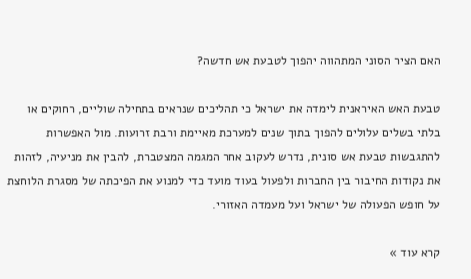האם הציר הסוני המתהווה יהפוך לטבעת אש חדשה?

טבעת האש האיראנית לימדה את ישראל כי תהליכים שנראים בתחילה שוליים, רחוקים או בלתי בשלים עלולים להפוך בתוך שנים למערכת מאיימת ורבת זרועות. מול האפשרות להתגבשות טבעת אש סונית, נדרש לעקוב אחר המגמה המצטברת, להבין את מניעיה, לזהות את נקודות החיבור בין החברות ולפעול בעוד מועד כדי למנוע את הפיכתה של מסגרת הלוחצת על חופש הפעולה של ישראל ועל מעמדה האזורי.

קרא עוד »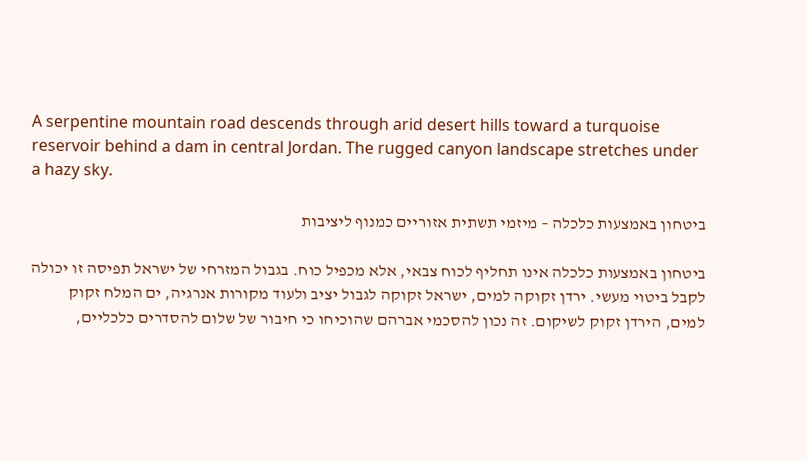A serpentine mountain road descends through arid desert hills toward a turquoise reservoir behind a dam in central Jordan. The rugged canyon landscape stretches under a hazy sky.

ביטחון באמצעות כלכלה – מיזמי תשתית אזוריים כמנוף ליציבות

ביטחון באמצעות כלכלה אינו תחליף לכוח צבאי, אלא מכפיל כוח. בגבול המזרחי של ישראל תפיסה זו יכולה לקבל ביטוי מעשי. ירדן זקוקה למים, ישראל זקוקה לגבול יציב ולעוד מקורות אנרגיה, ים המלח זקוק למים, הירדן זקוק לשיקום. זה נכון להסכמי אברהם שהוכיחו כי חיבור של שלום להסדרים כלכליים,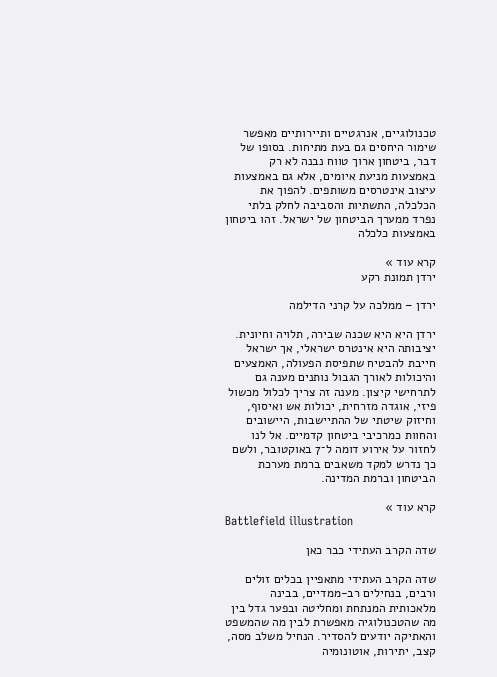טכנולוגיים, אנרגטיים ותיירותיים מאפשר שימור היחסים גם בעת מתיחות. בסופו של דבר, ביטחון ארוך טווח נבנה לא רק באמצעות מניעת איומים, אלא גם באמצעות עיצוב אינטרסים משותפים. להפוך את הכלכלה, התשתיות והסביבה לחלק בלתי נפרד ממערך הביטחון של ישראל. זהו ביטחון באמצעות כלכלה

קרא עוד »
ירדן תמונת רקע

ירדן – ממלכה על קרני הדילמה

ירדן היא היא שכנה שבירה, תלויה וחיונית. יציבותה היא אינטרס ישראלי, אך ישראל חייבת להבטיח שתפיסת הפעולה, האמצעים והיכולות לאורך הגבול נותנים מענה גם לתרחישי קיצון. מענה זה צריך לכלול מכשול פיזי, אוגדה מזרחית, יכולות אש ואיסוף, וחיזוק שיטתי של ההתיישבות, היישובים והחוות כמרכיבי ביטחון קדמיים. אל לנו לחזור על אירוע דומה ל־7 באוקטובר, ולשם כך נדרש למקד משאבים ברמת מערכת הביטחון וברמת המדינה.

קרא עוד »
Battlefield illustration

שדה הקרב העתידי כבר כאן

שדה הקרב העתידי מתאפיין בכלים זולים ורבים, בנחילים רב-ממדיים, בבינה מלאכותית המנתחת ומחליטה ובפער גדל בין מה שהטכנולוגיה מאפשרת לבין מה שהמשפט והאתיקה יודעים להסדיר. הנחיל משלב מסה, קצב, יתירות, אוטונומיה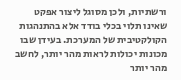ורשתיות, ולכן מסוגל ליצור אפקט שאינו תלוי בכלי בודד אלא בהתנהגות הקולקטיבית של המערכת. בעידן שבו מכונות יכולות לראות מהר יותר, לחשב מהר יותר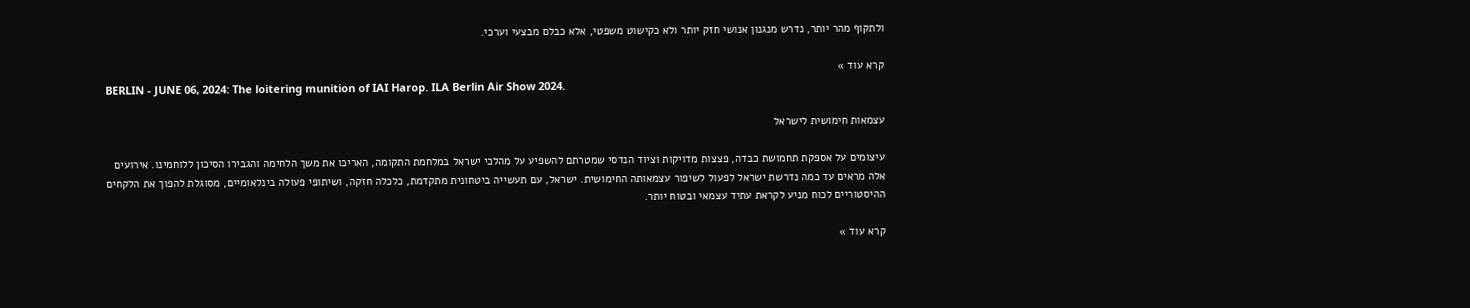ולתקוף מהר יותר, נדרש מנגנון אנושי חזק יותר ולא כקישוט משפטי, אלא כבלם מבצעי וערכי.

קרא עוד »
BERLIN - JUNE 06, 2024: The loitering munition of IAI Harop. ILA Berlin Air Show 2024.

עצמאות חימושית לישראל

עיצומים על אספקת תחמושת כבדה, פצצות מדויקות וציוד הנדסי שמטרתם להשפיע על מהלכי ישראל במלחמת התקומה, האריכו את משך הלחימה והגבירו הסיכון ללוחמינו. אירועים אלה מראים עד כמה נדרשת ישראל לפעול לשיפור עצמאותה החימושית. ישראל, עם תעשייה ביטחונית מתקדמת, כלכלה חזקה, ושיתופי פעולה בינלאומיים, מסוגלת להפוך את הלקחים ההיסטוריים לכוח מניע לקראת עתיד עצמאי ובטוח יותר.

קרא עוד »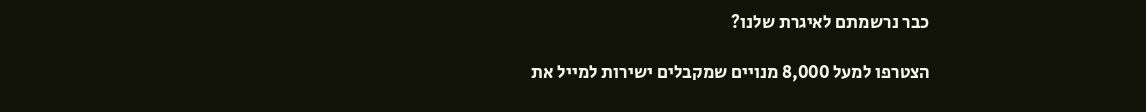כבר נרשמתם לאיגרת שלנו?

הצטרפו למעל 8,000 מנויים שמקבלים ישירות למייל את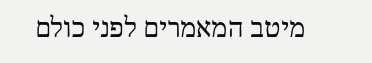מיטב המאמרים לפני כולם